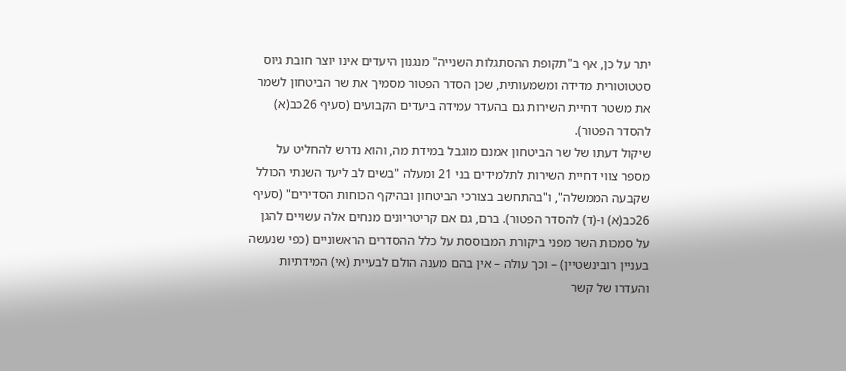יתר על כן, אף ב"תקופת ההסתגלות השנייה" מנגנון היעדים אינו יוצר חובת גיוס סטטוטורית מדידה ומשמעותית, שכן הסדר הפטור מסמיך את שר הביטחון לשמר את משטר דחיית השירות גם בהעדר עמידה ביעדים הקבועים (סעיף 26כב(א) להסדר הפטור).
שיקול דעתו של שר הביטחון אמנם מוגבל במידת מה, והוא נדרש להחליט על מספר צווי דחיית השירות לתלמידים בני 21 ומעלה "בשים לב ליעד השנתי הכולל שקבעה הממשלה", ו"בהתחשב בצורכי הביטחון ובהיקף הכוחות הסדירים" (סעיף 26כב(א) ו-(ד) להסדר הפטור). ברם, גם אם קריטריונים מנחים אלה עשויים להגן על סמכות השר מפני ביקורת המבוססת על כלל ההסדרים הראשוניים (כפי שנעשה בעניין רובינשטיין) – וכך עולה – אין בהם מענה הולם לבעיית (אי) המידתיות והעדרו של קשר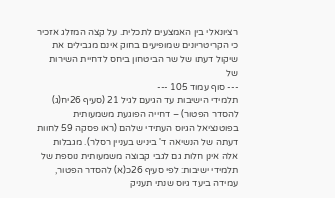רציונאלי בין האמצעים לתכלית. על קצה המזלג אזכיר כי הקריטריונים שמופיעים בחוק אינם מגבילים את שיקול דעתו של שר הביטחון ביחס לדחיית השירות של
--- סוף עמוד 105 ---
תלמידי הישיבות עד הגיעם לגיל 21 (סעיף 26יח(ג) להסדר הפטור) – דחייה הפוגעת משמעותית בפוטנציאל הגיוס העתידי שלהם (ראו פסקה 59 לחוות דעתה של הנשיאה ד' ביניש בעניין רסלר). מגבלות אלה אינן חלות גם לגבי קבוצה משמעותית נוספת של תלמידי ישיבות: לפי סעיף 26כ(א) להסדר הפטור, עמידה ביעד גיוס שנתי תעניק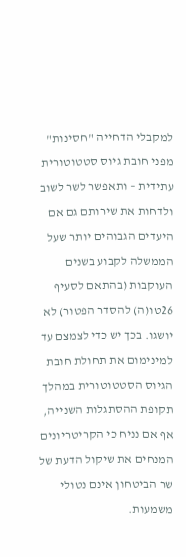למקבלי הדחייה "חסינות" מפני חובת גיוס סטטוטורית עתידית – ותאפשר לשר לשוב ולדחות את שירותם גם אם היעדים הגבוהים יותר שעל הממשלה לקבוע בשנים העוקבות (בהתאם לסעיף 26טו(ה) להסדר הפטור) לא יושגו. בכך יש כדי לצמצם עד למינימום את תחולת חובת הגיוס הסטטוטורית במהלך תקופת ההסתגלות השנייה, אף אם נניח כי הקריטריונים המנחים את שיקול הדעת של שר הביטחון אינם נטולי משמעות.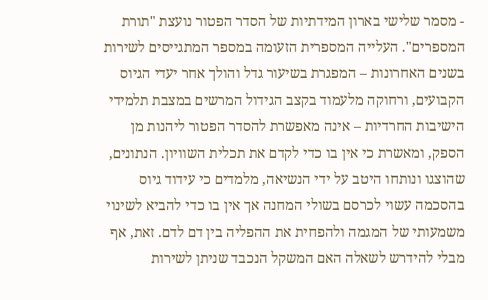- מסמר שלישי בארון המידתיות של הסדר הפטור נועצת "תורת המספרים". העלייה המספרית הזעומה במספר המתגייסים לשירות בשנים האחרונות – המפגרת בשיעור גדל והולך אחר יעדי הגיוס הקבועים, ורחוקה מלעמוד בקצב הגידול המרשים במצבת תלמידי הישיבות החרדיות – אינה מאפשרת להסדר הפטור ליהנות מן הספק, ומאשרת כי אין בו כדי לקדם את תכלית השוויון. הנתונים, שהוצגו ונותחו היטב על ידי הנשיאה, מלמדים כי עידוד גיוס בהסכמה עשוי לכרסם בשולי המחנה אך אין בו כדי להביא לשינוי משמעותי של המגמה ולהפחית את ההפליה בין דם לדם. זאת, אף מבלי להידרש לשאלה האם המשקל הנכבד שניתן לשירות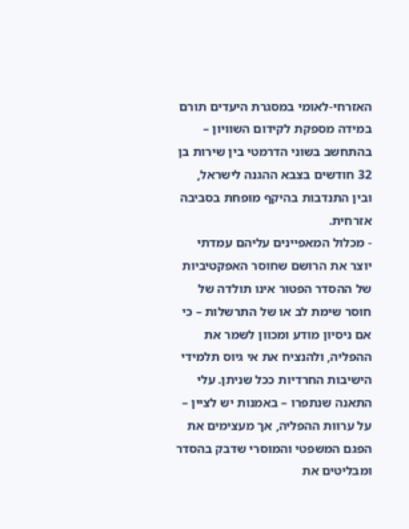האזרחי-לאומי במסגרת היעדים תורם במידה מספקת לקידום השוויון – בהתחשב בשוני הדרמטי בין שירות בן 32 חודשים בצבא ההגנה לישראל, ובין התנדבות בהיקף מופחת בסביבה אזרחית.
- מכלול המאפיינים עליהם עמדתי יוצר את הרושם שחוסר האפקטיביות של ההסדר הפטור אינו תולדה של חוסר שימת לב או של התרשלות – כי אם ניסיון מודע ומכוון לשמר את ההפליה, ולהנציח את אי גיוס תלמידי הישיבות החרדיות ככל שניתן. עלי התאנה שנתפרו – באמנות יש לציין – על ערוות ההפליה, אך מעצימים את הפגם המשפטי והמוסרי שדבק בהסדר ומבליטים את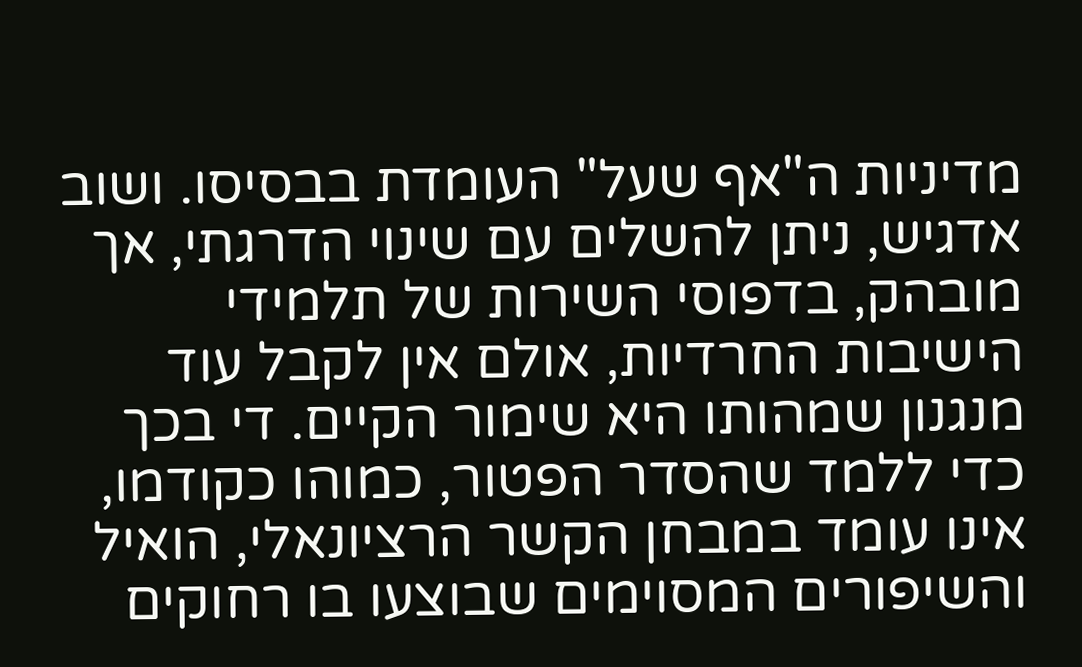מדיניות ה"אף שעל" העומדת בבסיסו. ושוב אדגיש, ניתן להשלים עם שינוי הדרגתי, אך מובהק, בדפוסי השירות של תלמידי הישיבות החרדיות, אולם אין לקבל עוד מנגנון שמהותו היא שימור הקיים. די בכך כדי ללמד שהסדר הפטור, כמוהו כקודמו, אינו עומד במבחן הקשר הרציונאלי, הואיל והשיפורים המסוימים שבוצעו בו רחוקים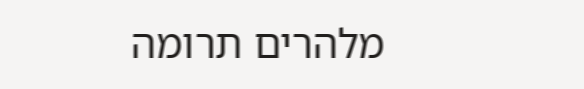מלהרים תרומה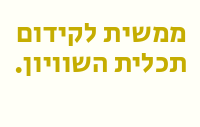ממשית לקידום תכלית השוויון.